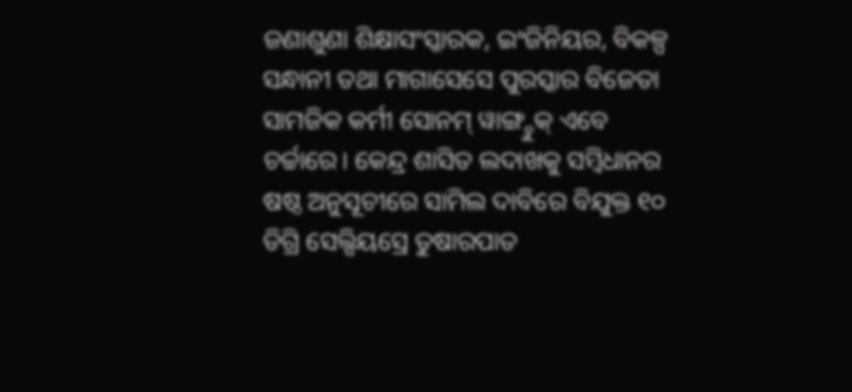ଜଣାଶୁଣା ଶିକ୍ଷାସଂସ୍କାରକ, ଇଂଜିନିୟର, ବିକଳ୍ପ ସନ୍ଧାନୀ ତଥା ମାଗାସେସେ ପୁରସ୍କାର ବିଜେତା ସାମଜିକ କର୍ମୀ ସୋନମ୍ ୱାଙ୍ଗ୍ଚୁକ୍ ଏବେ ଚର୍ଚ୍ଚାରେ। କେନ୍ଦ୍ର ଶାସିତ ଲଦାଖକୁ ସମ୍ବିଧାନର ଷଷ୍ଠ ଅନୁସୂଚୀରେ ସାମିଲ ଦାବିରେ ବିଯୁକ୍ତ ୧୦ ଡିଗ୍ରି ସେଲ୍ସିୟସ୍ରେ ତୁଷାରପାତ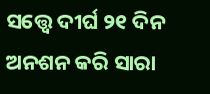ସତ୍ତ୍ବେ ଦୀର୍ଘ ୨୧ ଦିନ ଅନଶନ କରି ସାରା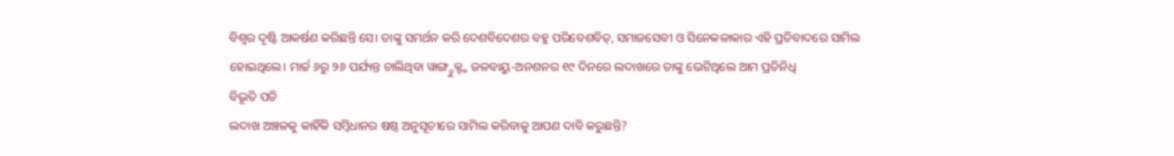ବିଶ୍ବର ଦୃଷ୍ଟି ଆକର୍ଷଣ କରିଛନ୍ତି ସେ। ତାଙ୍କୁ ସମର୍ଥନ କରି ଦେଶବିଦେଶର ବହୁ ପରିବେଶବିତ୍, ସମାଜସେବୀ ଓ ସିନେକଳାକାର ଏହି ପ୍ରତିବାଦରେ ସାମିଲ ହୋଇଥିଲେ। ମାର୍ଚ୍ଚ ୬ରୁ ୨୬ ପର୍ଯ୍ୟନ୍ତ ଚାଲିଥିବା ୱାଙ୍ଗ୍ଚୁକ୍ଙ୍କ ଜଳବାୟୁ-ଅନଶନର ୧୯ ଦିନରେ ଲଦାଖରେ ତାଙ୍କୁ ଭେଟିଥିଲେ ଆମ ପ୍ରତିନିଧି
ବିଭୂତି ପତି
ଲଦାଖ ଅଞ୍ଚଳକୁ କାହିଁକି ସମ୍ବିଧାନର ଷଷ୍ଠ ଅନୁସୂଚୀରେ ସାମିଲ କରିବାକୁ ଆପଣ ଦାବି କରୁଛନ୍ତି?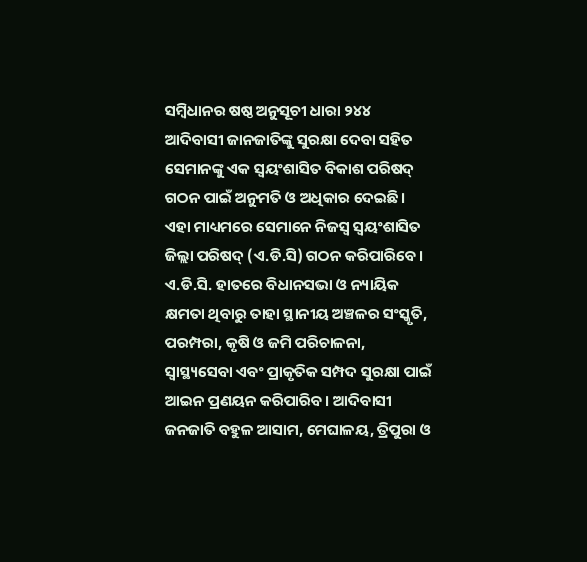ସମ୍ବିଧାନର ଷଷ୍ଠ ଅନୁସୂଚୀ ଧାରା ୨୪୪ ଆଦିବାସୀ ଜାନଜାତିଙ୍କୁ ସୁରକ୍ଷା ଦେବା ସହିତ ସେମାନଙ୍କୁ ଏକ ସ୍ୱୟଂଶାସିତ ବିକାଶ ପରିଷଦ୍ ଗଠନ ପାଇଁ ଅନୁମତି ଓ ଅଧିକାର ଦେଇଛି। ଏହା ମାଧ୍ୟମରେ ସେମାନେ ନିଜସ୍ବ ସ୍ୱୟଂଶାସିତ ଜିଲ୍ଲା ପରିଷଦ୍ (ଏ.ଡି.ସି) ଗଠନ କରିପାରିବେ। ଏ.ଡି.ସି. ହାତରେ ବିଧାନସଭା ଓ ନ୍ୟାୟିକ କ୍ଷମତା ଥିବାରୁ ତାହା ସ୍ଥାନୀୟ ଅଞ୍ଚଳର ସଂସ୍କୃତି, ପରମ୍ପରା, କୃଷି ଓ ଜମି ପରିଚାଳନା, ସ୍ୱାସ୍ଥ୍ୟସେବା ଏବଂ ପ୍ରାକୃତିକ ସମ୍ପଦ ସୁରକ୍ଷା ପାଇଁ ଆଇନ ପ୍ରଣୟନ କରିପାରିବ। ଆଦିବାସୀ ଜନଜାତି ବହୁଳ ଆସାମ, ମେଘାଳୟ, ତ୍ରିପୁରା ଓ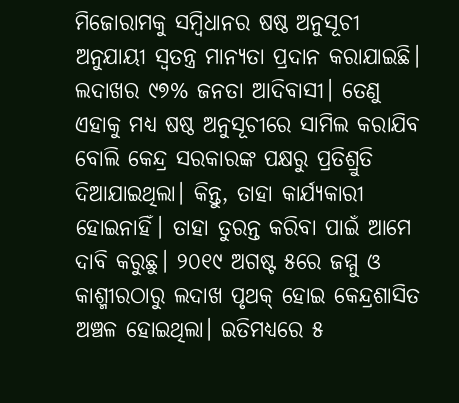ମିଜୋରାମକୁ ସମ୍ବିଧାନର ଷଷ୍ଠ ଅନୁସୂଚୀ ଅନୁଯାୟୀ ସ୍ୱତନ୍ତ୍ର ମାନ୍ୟତା ପ୍ରଦାନ କରାଯାଇଛି। ଲଦାଖର ୯୭% ଜନତା ଆଦିବାସୀ। ତେଣୁ ଏହାକୁ ମଧ୍ୟ ଷଷ୍ଠ ଅନୁସୂଚୀରେ ସାମିଲ କରାଯିବ ବୋଲି କେନ୍ଦ୍ର ସରକାରଙ୍କ ପକ୍ଷରୁ ପ୍ରତିଶ୍ରୁତି ଦିଆଯାଇଥିଲା। କିନ୍ତୁ, ତାହା କାର୍ଯ୍ୟକାରୀ ହୋଇନାହିଁ। ତାହା ତୁରନ୍ତ କରିବା ପାଇଁ ଆମେ ଦାବି କରୁଛୁ। ୨୦୧୯ ଅଗଷ୍ଟ ୫ରେ ଜମ୍ମୁ ଓ କାଶ୍ମୀରଠାରୁ ଲଦାଖ ପୃଥକ୍ ହୋଇ କେନ୍ଦ୍ରଶାସିତ ଅଞ୍ଚଳ ହୋଇଥିଲା। ଇତିମଧ୍ୟରେ ୫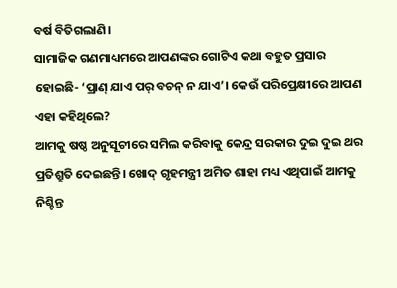ବର୍ଷ ବିତିଗଲାଣି।
ସାମାଜିକ ଗଣମାଧ୍ୟମରେ ଆପଣଙ୍କର ଗୋଟିଏ କଥା ବହୁତ ପ୍ରସାର ହୋଇଛି- ‘ପ୍ରାଣ୍ ଯାଏ ପର୍ ବଚନ୍ ନ ଯାଏ’। କେଉଁ ପରିପ୍ରେକ୍ଷୀରେ ଆପଣ ଏହା କହିଥିଲେ?
ଆମକୁ ଷଷ୍ଠ ଅନୁସୂଚୀରେ ସମିଲ କରିବାକୁ କେନ୍ଦ୍ର ସରକାର ଦୁଇ ଦୁଇ ଥର ପ୍ରତିଶ୍ରୁତି ଦେଇଛନ୍ତି। ଖୋଦ୍ ଗୃହମନ୍ତ୍ରୀ ଅମିତ ଶାହା ମଧ୍ୟ ଏଥିପାଇଁ ଆମକୁ ନିଶ୍ଚିନ୍ତ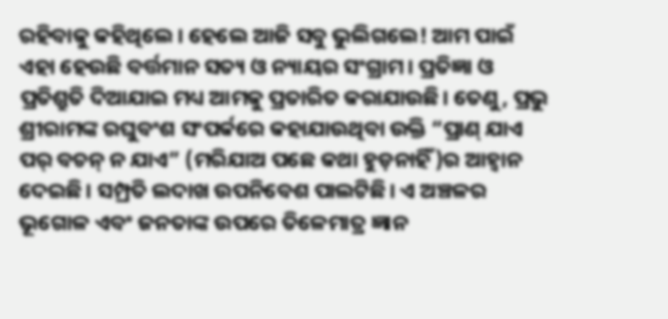ରହିବାକୁ କହିଥିଲେ। ହେଲେ ଆଜି ସବୁ ଭୁଲିଗଲେ! ଆମ ପାଇଁ ଏହା ହେଉଛି ବର୍ତ୍ତମାନ ସତ୍ୟ ଓ ନ୍ୟାୟର ସଂଗ୍ରାମ। ପ୍ରତିଜ୍ଞା ଓ ପ୍ରତିଶ୍ରୁତି ଦିଆଯାଇ ମଧ୍ୟ ଆମକୁ ପ୍ରତାରିତ କରାଯାଉଛି। ତେଣୁ, ପ୍ରଭୁ ଶ୍ରୀରାମଙ୍କ ରଘୁବଂଶ ସଂପର୍କରେ କହାଯାଉଥିବା ଉକ୍ତି “ପ୍ରାଣ୍ ଯାଏ ପର୍ ବଚନ୍ ନ ଯାଏ” (ମରିଯାଅ ପଛେ କଥା ହୁଡ଼ନାହିଁ)ର ଆହ୍ବାନ ଦେଇଛି। ସମ୍ପ୍ରତି ଲଦାଖ ଉପନିବେଶ ପାଲଟିଛି। ଏ ଅଞ୍ଚଳର ଭୂଗୋଳ ଏବଂ ଜନତାଙ୍କ ଉପରେ ତିଳେମାତ୍ର ଜ୍ଞାନ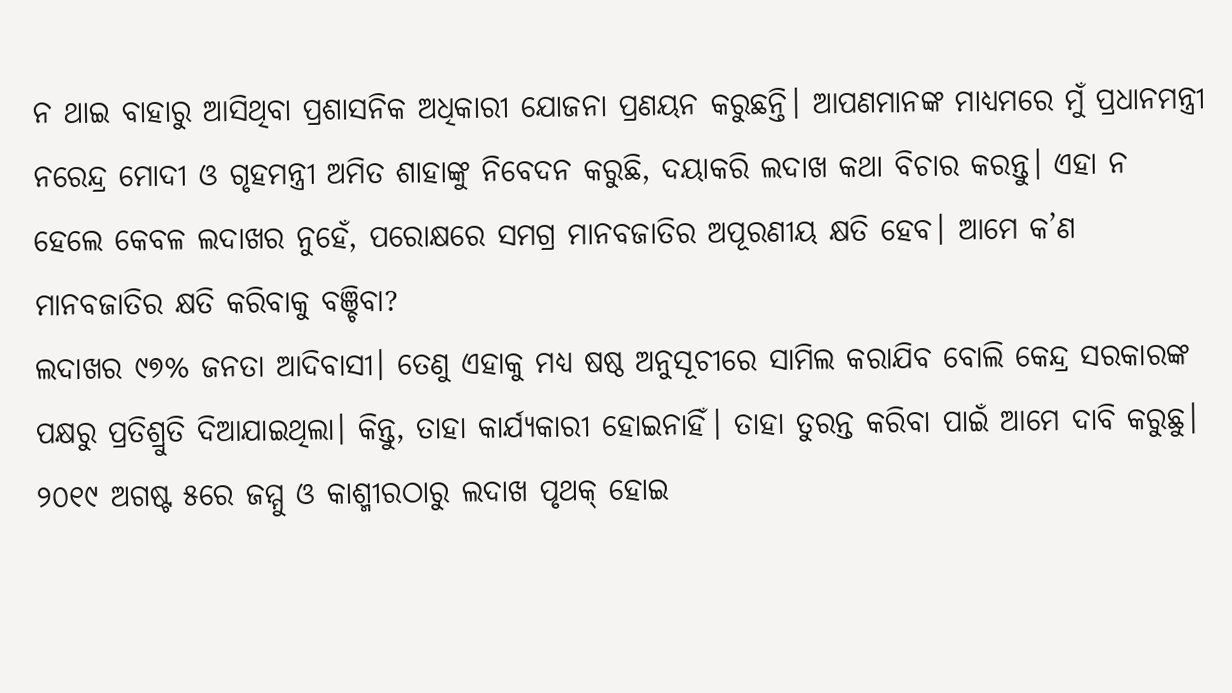ନ ଥାଇ ବାହାରୁ ଆସିଥିବା ପ୍ରଶାସନିକ ଅଧିକାରୀ ଯୋଜନା ପ୍ରଣୟନ କରୁଛନ୍ତି। ଆପଣମାନଙ୍କ ମାଧ୍ୟମରେ ମୁଁ ପ୍ରଧାନମନ୍ତ୍ରୀ ନରେନ୍ଦ୍ର ମୋଦୀ ଓ ଗୃହମନ୍ତ୍ରୀ ଅମିତ ଶାହାଙ୍କୁ ନିବେଦନ କରୁଛି, ଦୟାକରି ଲଦାଖ କଥା ବିଚାର କରନ୍ତୁ। ଏହା ନ ହେଲେ କେବଳ ଲଦାଖର ନୁହେଁ, ପରୋକ୍ଷରେ ସମଗ୍ର ମାନବଜାତିର ଅପୂରଣୀୟ କ୍ଷତି ହେବ। ଆମେ କ’ଣ ମାନବଜାତିର କ୍ଷତି କରିବାକୁ ବଞ୍ଚିବା?
ଲଦାଖର ୯୭% ଜନତା ଆଦିବାସୀ। ତେଣୁ ଏହାକୁ ମଧ୍ୟ ଷଷ୍ଠ ଅନୁସୂଚୀରେ ସାମିଲ କରାଯିବ ବୋଲି କେନ୍ଦ୍ର ସରକାରଙ୍କ ପକ୍ଷରୁ ପ୍ରତିଶ୍ରୁତି ଦିଆଯାଇଥିଲା। କିନ୍ତୁ, ତାହା କାର୍ଯ୍ୟକାରୀ ହୋଇନାହିଁ। ତାହା ତୁରନ୍ତ କରିବା ପାଇଁ ଆମେ ଦାବି କରୁଛୁ। ୨୦୧୯ ଅଗଷ୍ଟ ୫ରେ ଜମ୍ମୁ ଓ କାଶ୍ମୀରଠାରୁ ଲଦାଖ ପୃଥକ୍ ହୋଇ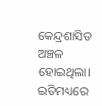କେନ୍ଦ୍ରଶାସିତ ଅଞ୍ଚଳ ହୋଇଥିଲା। ଇତିମଧ୍ୟରେ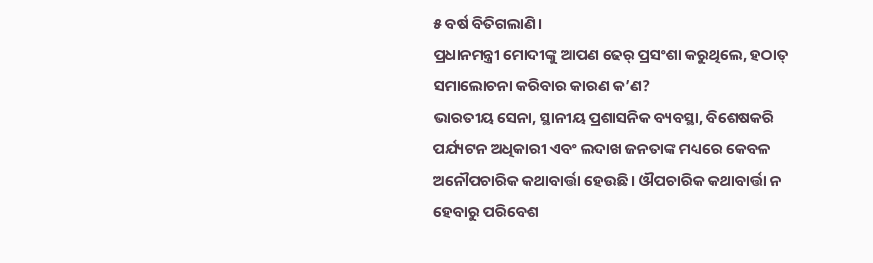୫ ବର୍ଷ ବିତିଗଲାଣି।
ପ୍ରଧାନମନ୍ତ୍ରୀ ମୋଦୀଙ୍କୁ ଆପଣ ଢେର୍ ପ୍ରସଂଶା କରୁଥିଲେ, ହଠାତ୍ ସମାଲୋଚନା କରିବାର କାରଣ କ’ଣ?
ଭାରତୀୟ ସେନା, ସ୍ଥାନୀୟ ପ୍ରଶାସନିକ ବ୍ୟବସ୍ଥା, ବିଶେଷକରି ପର୍ଯ୍ୟଟନ ଅଧିକାରୀ ଏବଂ ଲଦାଖ ଜନତାଙ୍କ ମଧ୍ୟରେ କେବଳ ଅନୌପଚାରିକ କଥାବାର୍ତ୍ତା ହେଉଛି। ଔପଚାରିକ କଥାବାର୍ତ୍ତା ନ ହେବାରୁ ପରିବେଶ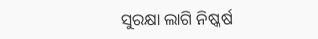ସୁରକ୍ଷା ଲାଗି ନିଷ୍କର୍ଷ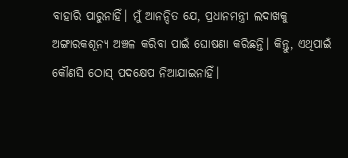ବାହାରି ପାରୁନାହିଁ। ମୁଁ ଆନନ୍ଦିତ ଯେ, ପ୍ରଧାନମନ୍ତ୍ରୀ ଲଦାଖକୁ ଅଙ୍ଗାରକଶୂନ୍ୟ ଅଞ୍ଚଳ କରିବା ପାଇଁ ଘୋଷଣା କରିଛନ୍ତି। କିନ୍ତୁ, ଏଥିପାଇଁ କୌଣସି ଠୋସ୍ ପଦକ୍ଷେପ ନିଆଯାଇନାହିଁ।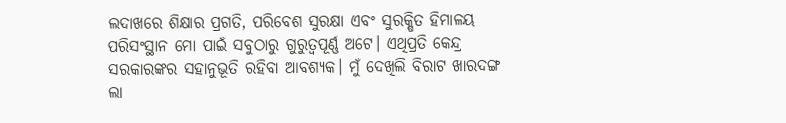ଲଦାଖରେ ଶିକ୍ଷାର ପ୍ରଗତି, ପରିବେଶ ସୁରକ୍ଷା ଏବଂ ସୁରକ୍ଷିତ ହିମାଳୟ ପରିସଂସ୍ଥାନ ମୋ ପାଇଁ ସବୁଠାରୁ ଗୁରୁତ୍ୱପୂର୍ଣ୍ଣ ଅଟେ। ଏଥିପ୍ରତି କେନ୍ଦ୍ର ସରକାରଙ୍କର ସହାନୁଭୂତି ରହିବା ଆବଶ୍ୟକ। ମୁଁ ଦେଖିଲି ବିରାଟ ଖାରଦଙ୍ଗ ଲା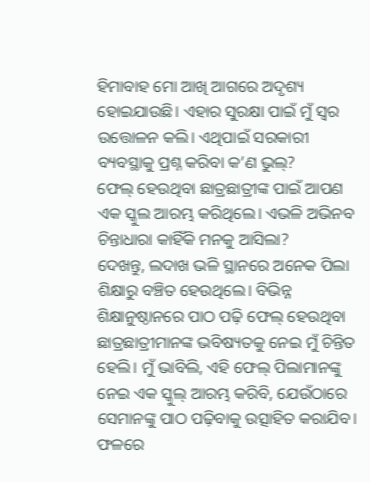ହିମାବାହ ମୋ ଆଖି ଆଗରେ ଅଦୃଶ୍ୟ ହୋଇଯାଉଛି। ଏହାର ସୁରକ୍ଷା ପାଇଁ ମୁଁ ସ୍ୱର ଉତ୍ତୋଳନ କଲି। ଏଥିପାଇଁ ସରକାରୀ ବ୍ୟବସ୍ଥାକୁ ପ୍ରଶ୍ନ କରିବା କ’ଣ ଭୁଲ୍?
ଫେଲ୍ ହେଉଥିବା ଛାତ୍ରଛାତ୍ରୀଙ୍କ ପାଇଁ ଆପଣ ଏକ ସ୍କୁଲ ଆରମ୍ଭ କରିଥିଲେ। ଏଭଳି ଅଭିନବ ଚିନ୍ତାଧାରା କାହିଁକି ମନକୁ ଆସିଲା?
ଦେଖନ୍ତୁ, ଲଦାଖ ଭଳି ସ୍ଥାନରେ ଅନେକ ପିଲା ଶିକ୍ଷାରୁ ବଞ୍ଚିତ ହେଉଥିଲେ। ବିଭିନ୍ନ ଶିକ୍ଷାନୁଷ୍ଠାନରେ ପାଠ ପଢ଼ି ଫେଲ୍ ହେଉଥିବା ଛାତ୍ରଛାତ୍ରୀମାନଙ୍କ ଭବିଷ୍ୟତକୁ ନେଇ ମୁଁ ଚିନ୍ତିତ ହେଲି। ମୁଁ ଭାବିଲି, ଏହି ଫେଲ୍ ପିଲାମାନଙ୍କୁ ନେଇ ଏକ ସ୍କୁଲ୍ ଆରମ୍ଭ କରିବି, ଯେଉଁଠାରେ ସେମାନଙ୍କୁ ପାଠ ପଢ଼ିବାକୁ ଉତ୍ସାହିତ କରାଯିବ। ଫଳରେ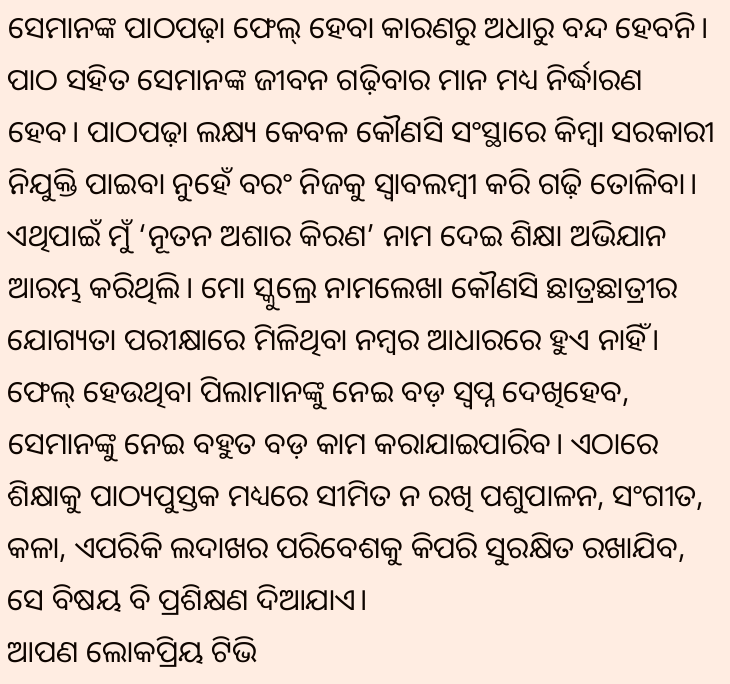ସେମାନଙ୍କ ପାଠପଢ଼ା ଫେଲ୍ ହେବା କାରଣରୁ ଅଧାରୁ ବନ୍ଦ ହେବନି। ପାଠ ସହିତ ସେମାନଙ୍କ ଜୀବନ ଗଢ଼ିବାର ମାନ ମଧ୍ୟ ନିର୍ଦ୍ଧାରଣ ହେବ। ପାଠପଢ଼ା ଲକ୍ଷ୍ୟ କେବଳ କୌଣସି ସଂସ୍ଥାରେ କିମ୍ବା ସରକାରୀ ନିଯୁକ୍ତି ପାଇବା ନୁହେଁ ବରଂ ନିଜକୁ ସ୍ୱାବଲମ୍ବୀ କରି ଗଢ଼ି ତୋଳିବା। ଏଥିପାଇଁ ମୁଁ ‘ନୂତନ ଅଶାର କିରଣ’ ନାମ ଦେଇ ଶିକ୍ଷା ଅଭିଯାନ ଆରମ୍ଭ କରିଥିଲି। ମୋ ସ୍କୁଲ୍ରେ ନାମଲେଖା କୌଣସି ଛାତ୍ରଛାତ୍ରୀର ଯୋଗ୍ୟତା ପରୀକ୍ଷାରେ ମିଳିଥିବା ନମ୍ବର ଆଧାରରେ ହୁଏ ନାହିଁ। ଫେଲ୍ ହେଉଥିବା ପିଲାମାନଙ୍କୁ ନେଇ ବଡ଼ ସ୍ବପ୍ନ ଦେଖିହେବ, ସେମାନଙ୍କୁ ନେଇ ବହୁତ ବଡ଼ କାମ କରାଯାଇପାରିବ। ଏଠାରେ ଶିକ୍ଷାକୁ ପାଠ୍ୟପୁସ୍ତକ ମଧ୍ୟରେ ସୀମିତ ନ ରଖି ପଶୁପାଳନ, ସଂଗୀତ, କଳା, ଏପରିକି ଲଦାଖର ପରିବେଶକୁ କିପରି ସୁରକ୍ଷିତ ରଖାଯିବ, ସେ ବିଷୟ ବି ପ୍ରଶିକ୍ଷଣ ଦିଆଯାଏ।
ଆପଣ ଲୋକପ୍ରିୟ ଟିଭି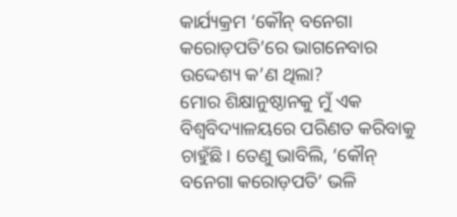କାର୍ଯ୍ୟକ୍ରମ ‘କୌନ୍ ବନେଗା କରୋଡ଼ପତି’ରେ ଭାଗନେବାର ଉଦ୍ଦେଶ୍ୟ କ’ଣ ଥିଲା?
ମୋର ଶିକ୍ଷାନୁଷ୍ଠାନକୁ ମୁଁ ଏକ ବିଶ୍ୱବିଦ୍ୟାଳୟରେ ପରିଣତ କରିବାକୁ ଚାହୁଁଛି। ତେଣୁ ଭାବିଲି, ‘କୌନ୍ ବନେଗା କରୋଡ଼ପତି’ ଭଳି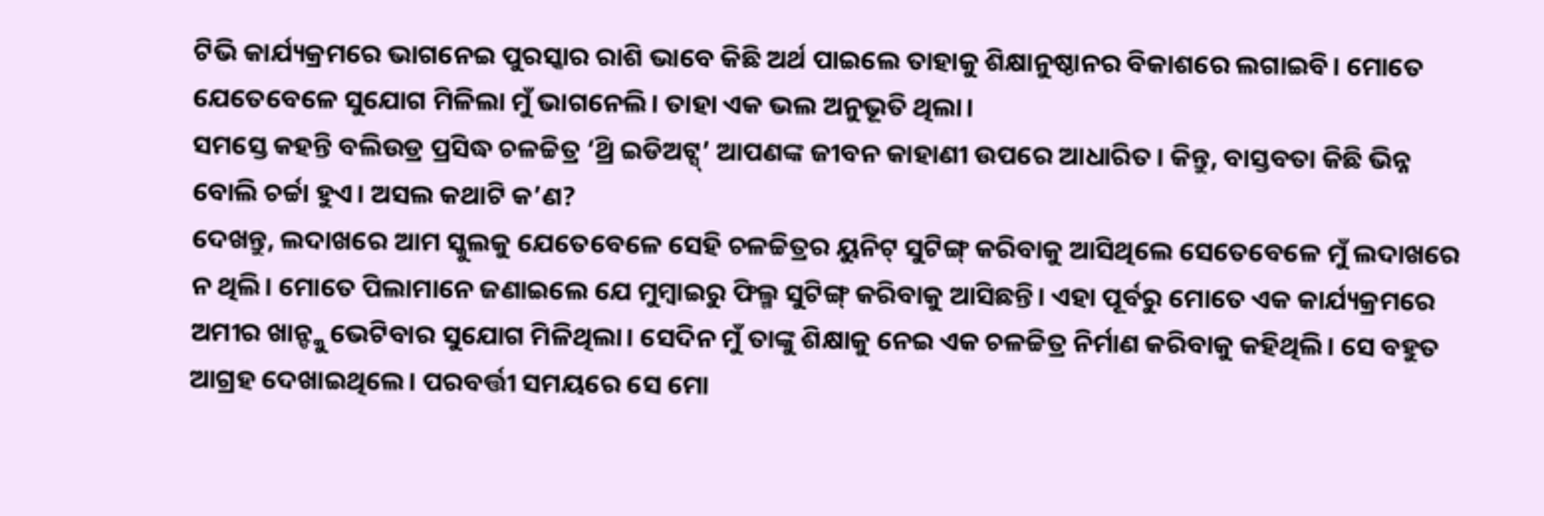ଟିଭି କାର୍ଯ୍ୟକ୍ରମରେ ଭାଗନେଇ ପୁରସ୍କାର ରାଶି ଭାବେ କିଛି ଅର୍ଥ ପାଇଲେ ତାହାକୁ ଶିକ୍ଷାନୁଷ୍ଠାନର ବିକାଶରେ ଲଗାଇବି। ମୋତେ ଯେତେବେଳେ ସୁଯୋଗ ମିଳିଲା ମୁଁ ଭାଗନେଲି। ତାହା ଏକ ଭଲ ଅନୁଭୂତି ଥିଲା।
ସମସ୍ତେ କହନ୍ତି ବଲିଉଡ୍ର ପ୍ରସିଦ୍ଧ ଚଳଚ୍ଚିତ୍ର ‘ଥ୍ରି ଇଡିଅଟ୍ସ୍’ ଆପଣଙ୍କ ଜୀବନ କାହାଣୀ ଉପରେ ଆଧାରିତ। କିନ୍ତୁ, ବାସ୍ତବତା କିଛି ଭିନ୍ନ ବୋଲି ଚର୍ଚ୍ଚା ହୁଏ। ଅସଲ କଥାଟି କ’ଣ?
ଦେଖନ୍ତୁ, ଲଦାଖରେ ଆମ ସ୍କୁଲକୁ ଯେତେବେଳେ ସେହି ଚଳଚ୍ଚିତ୍ରର ୟୁନିଟ୍ ସୁଟିଙ୍ଗ୍ କରିବାକୁ ଆସିଥିଲେ ସେତେବେଳେ ମୁଁ ଲଦାଖରେ ନ ଥିଲି। ମୋତେ ପିଲାମାନେ ଜଣାଇଲେ ଯେ ମୁମ୍ବାଇରୁ ଫିଲ୍ମ ସୁଟିଙ୍ଗ୍ କରିବାକୁ ଆସିଛନ୍ତି। ଏହା ପୂର୍ବରୁ ମୋତେ ଏକ କାର୍ଯ୍ୟକ୍ରମରେ ଅମୀର ଖାନ୍ଙ୍କୁ ଭେଟିବାର ସୁଯୋଗ ମିଳିଥିଲା। ସେଦିନ ମୁଁ ତାଙ୍କୁ ଶିକ୍ଷାକୁ ନେଇ ଏକ ଚଳଚ୍ଚିତ୍ର ନିର୍ମାଣ କରିବାକୁ କହିଥିଲି। ସେ ବହୁତ ଆଗ୍ରହ ଦେଖାଇଥିଲେ। ପରବର୍ତ୍ତୀ ସମୟରେ ସେ ମୋ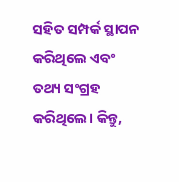ସହିତ ସମ୍ପର୍କ ସ୍ଥାପନ କରିଥିଲେ ଏବଂ ତଥ୍ୟ ସଂଗ୍ରହ କରିଥିଲେ। କିନ୍ତୁ,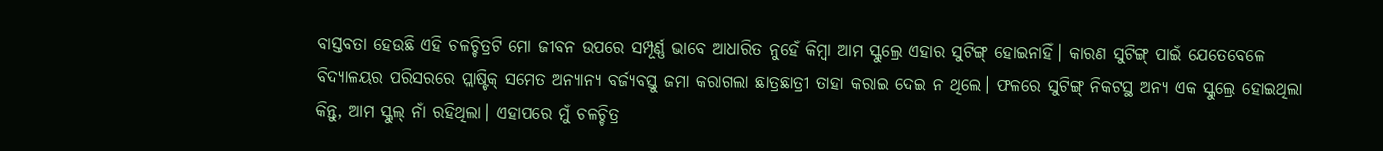ବାସ୍ତବତା ହେଉଛି ଏହି ଚଳଚ୍ଚିତ୍ରଟି ମୋ ଜୀବନ ଉପରେ ସମ୍ପୂର୍ଣ୍ଣ ଭାବେ ଆଧାରିତ ନୁହେଁ କିମ୍ବା ଆମ ସ୍କୁଲ୍ରେ ଏହାର ସୁଟିଙ୍ଗ୍ ହୋଇନାହିଁ। କାରଣ ସୁଟିଙ୍ଗ୍ ପାଇଁ ଯେତେବେଳେ ବିଦ୍ୟାଳୟର ପରିସରରେ ପ୍ଲାଷ୍ଟିକ୍ ସମେତ ଅନ୍ୟାନ୍ୟ ବର୍ଜ୍ୟବସ୍ତୁ ଜମା କରାଗଲା ଛାତ୍ରଛାତ୍ରୀ ତାହା କରାଇ ଦେଇ ନ ଥିଲେ। ଫଳରେ ସୁଟିଙ୍ଗ୍ ନିକଟସ୍ଥ ଅନ୍ୟ ଏକ ସ୍କୁଲ୍ରେ ହୋଇଥିଲା କିନ୍ତୁ, ଆମ ସ୍କୁଲ୍ ନାଁ ରହିଥିଲା। ଏହାପରେ ମୁଁ ଚଳଚ୍ଚିତ୍ର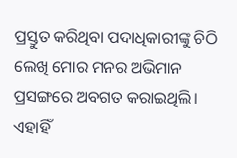ପ୍ରସ୍ତୁତ କରିଥିବା ପଦାଧିକାରୀଙ୍କୁ ଚିଠି ଲେଖି ମୋର ମନର ଅଭିମାନ ପ୍ରସଙ୍ଗରେ ଅବଗତ କରାଇଥିଲି। ଏହାହିଁ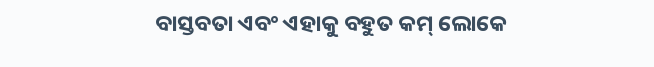ବାସ୍ତବତା ଏବଂ ଏହାକୁ ବହୁତ କମ୍ ଲୋକେ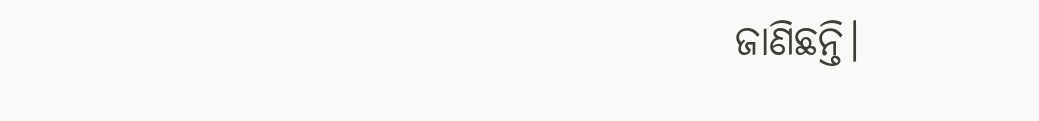ଜାଣିଛନ୍ତି।